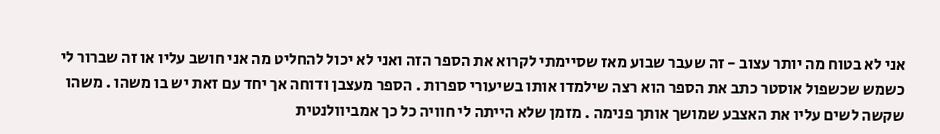אני לא בטוח מה יותר עצוב - זה שעבר שבוע מאז שסיימתי לקרוא את הספר הזה ואני לא יכול להחליט מה אני חושב עליו או זה שברור לי כשמש שכשפול אוסטר כתב את הספר הוא רצה שילמדו אותו בשיעורי ספרות . הספר מעצבן ודוחה אך יחד עם זאת יש בו משהו . משהו שקשה לשים עליו את האצבע שמושך אותך פנימה . מזמן שלא הייתה לי חוויה כל כך אמביוולנטית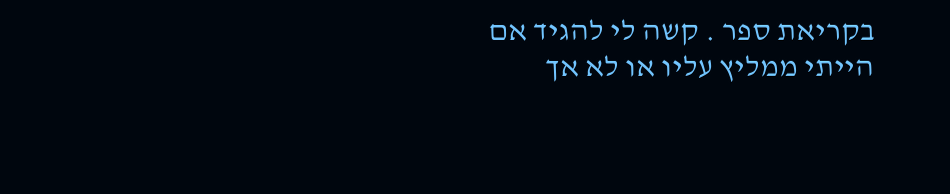בקריאת ספר . קשה לי להגיד אם הייתי ממליץ עליו או לא אך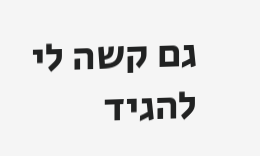גם קשה לי להגיד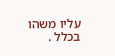עליו משהו בכלל .